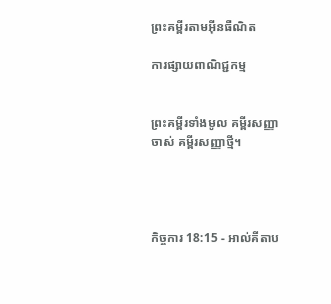ព្រះគម្ពីរតាមអ៊ីនធឺណិត

ការផ្សាយពាណិជ្ជកម្ម


ព្រះគម្ពីរទាំងមូល គម្ពីរសញ្ញាចាស់ គម្ពីរសញ្ញាថ្មី។




កិច្ចការ 18:15 - អាល់គីតាប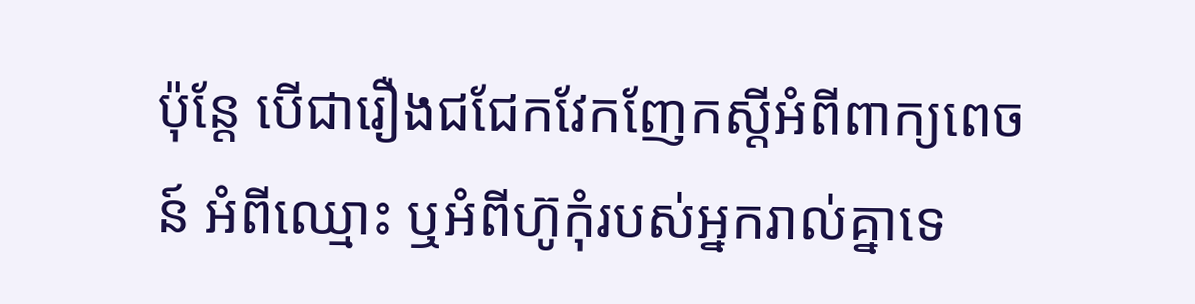ប៉ុន្ដែ បើជារឿងជជែកវែកញែកស្ដីអំពីពាក្យ‌ពេចន៍ អំពីឈ្មោះ ឬអំពីហ៊ូកុំរបស់អ្នករាល់គ្នាទេ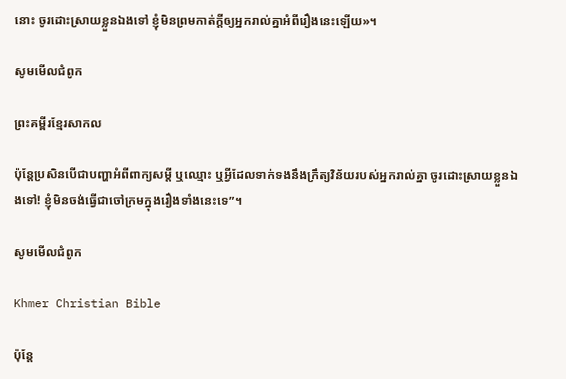នោះ ចូរដោះស្រាយខ្លួនឯងទៅ ខ្ញុំមិនព្រមកាត់ក្ដីឲ្យអ្នករាល់គ្នាអំពីរឿងនេះឡើយ»។

សូមមើលជំពូក

ព្រះគម្ពីរខ្មែរសាកល

ប៉ុន្តែប្រសិនបើជាបញ្ហាអំពីពាក្យសម្ដី ឬឈ្មោះ ឬអ្វីដែលទាក់ទងនឹងក្រឹត្យវិន័យរបស់អ្នករាល់គ្នា ចូរដោះស្រាយខ្លួនឯងទៅ! ខ្ញុំមិនចង់ធ្វើជាចៅក្រមក្នុងរឿងទាំងនេះទេ”។

សូមមើលជំពូក

Khmer Christian Bible

ប៉ុន្ដែ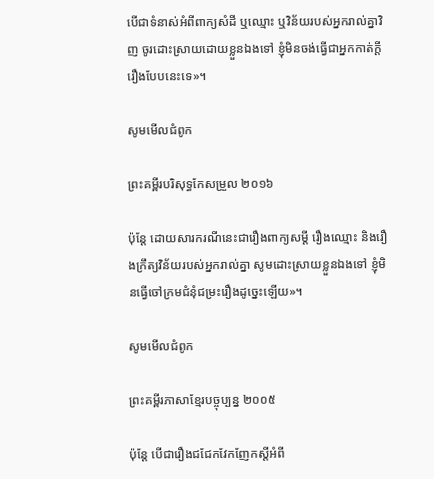បើជាទំនាស់អំពីពាក្យសំដី ឬឈ្មោះ ឬវិន័យរបស់អ្នករាល់គ្នាវិញ ចូរដោះស្រាយដោយខ្លួនឯងទៅ ខ្ញុំមិនចង់ធ្វើជាអ្នកកាត់ក្ដីរឿងបែបនេះទេ»។

សូមមើលជំពូក

ព្រះគម្ពីរបរិសុទ្ធកែសម្រួល ២០១៦

ប៉ុន្តែ ដោយសារករណីនេះជារឿងពាក្យសម្ដី រឿងឈ្មោះ និងរឿងក្រឹត្យ‌វិន័យរបស់អ្នករាល់គ្នា សូមដោះស្រាយខ្លួនឯងទៅ ខ្ញុំមិនធ្វើចៅក្រមជំនុំ‌ជម្រះរឿងដូច្នេះឡើយ»។

សូមមើលជំពូក

ព្រះគម្ពីរភាសាខ្មែរបច្ចុប្បន្ន ២០០៥

ប៉ុន្តែ បើជារឿងជជែកវែក‌ញែកស្ដីអំពី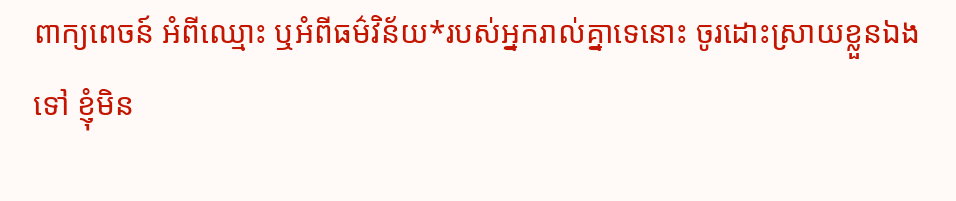ពាក្យ‌ពេចន៍ អំពីឈ្មោះ ឬអំពីធម៌វិន័យ*របស់អ្នករាល់គ្នាទេនោះ ចូរដោះស្រាយខ្លួនឯងទៅ ខ្ញុំមិន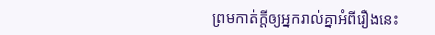ព្រមកាត់ក្ដីឲ្យអ្នករាល់គ្នាអំពីរឿងនេះ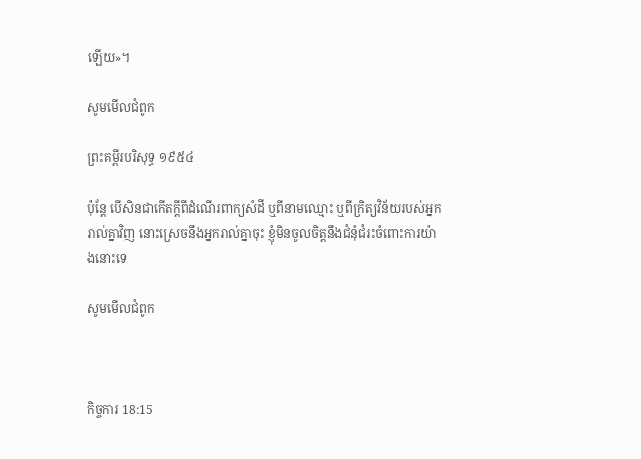ឡើយ»។

សូមមើលជំពូក

ព្រះគម្ពីរបរិសុទ្ធ ១៩៥៤

ប៉ុន្តែ បើសិនជាកើតក្តីពីដំណើរពាក្យសំដី ឬពីនាមឈ្មោះ ឬពីក្រិត្យ‌វិន័យរបស់អ្នករាល់គ្នាវិញ នោះស្រេចនឹងអ្នករាល់គ្នាចុះ ខ្ញុំមិនចូលចិត្តនឹងជំនុំ‌ជំរះចំពោះការយ៉ាងនោះទេ

សូមមើលជំពូក



កិច្ចការ 18:15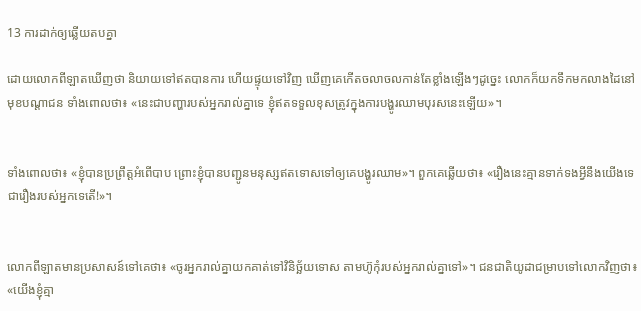13 ការដាក់ឲ្យឆ្លើយតបគ្នា

ដោយលោកពីឡាតឃើញថា និយាយទៅឥតបានការ ហើយផ្ទុយទៅវិញ ឃើញគេកើតចលា‌ចលកាន់តែខ្លាំងឡើងៗដូច្នេះ លោកក៏យកទឹកមកលាងដៃនៅមុខបណ្ដា‌ជន ទាំងពោលថា៖ «នេះជាបញ្ហារបស់អ្នករាល់គ្នាទេ ខ្ញុំឥតទទួលខុសត្រូវក្នុងការបង្ហូរឈាមបុរសនេះឡើយ»។


ទាំងពោលថា៖ «ខ្ញុំបានប្រព្រឹត្ដអំពើបាប ព្រោះខ្ញុំបានបញ្ជូនមនុស្សឥតទោសទៅឲ្យគេបង្ហូរឈាម»។ ពួកគេឆ្លើយថា៖ «រឿងនេះគ្មានទាក់‌ទងអ្វីនឹងយើងទេ ជារឿងរបស់អ្នកទេតើ!»។


លោកពីឡាតមានប្រសាសន៍ទៅគេថា៖ «ចូរអ្នករាល់គ្នាយកគាត់ទៅវិនិច្ឆ័យទោស តាមហ៊ូកុំរបស់អ្នករាល់គ្នាទៅ»។ ជន‌ជាតិយូដាជម្រាបទៅលោកវិញថា៖ «យើងខ្ញុំគ្មា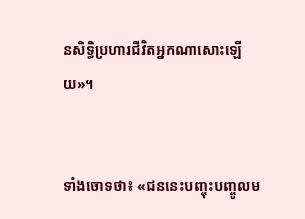នសិទ្ធិប្រហារជីវិតអ្នកណាសោះឡើយ»។


ទាំងចោទថា៖ «ជននេះបញ្ចុះ‌បញ្ចូលម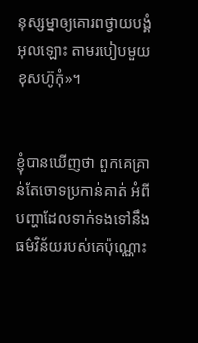នុស្ស‌ម្នាឲ្យគោរពថ្វាយ‌បង្គំអុលឡោះ តាមរបៀបមួយខុសហ៊ូកុំ»។


ខ្ញុំបានឃើញថា ពួកគេគ្រាន់តែចោទប្រកាន់គាត់ អំពីបញ្ហាដែលទាក់‌ទងទៅនឹងធម៌វិន័យរបស់គេប៉ុណ្ណោះ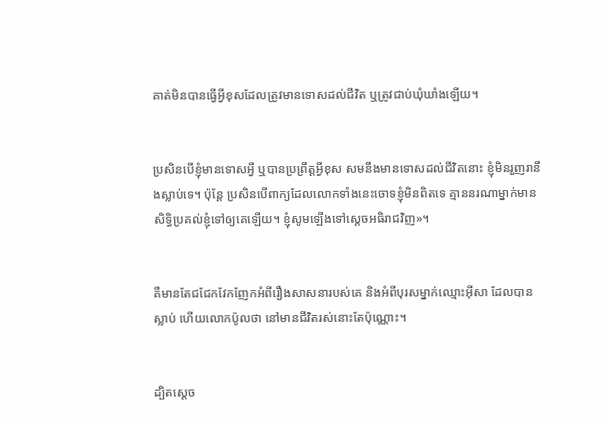គាត់មិនបានធ្វើអ្វីខុសដែលត្រូវមានទោសដល់ជីវិត ឬត្រូវជាប់ឃុំ‌ឃាំងឡើយ។


ប្រសិនបើខ្ញុំមានទោសអ្វី ឬបានប្រព្រឹត្ដអ្វីខុស សមនឹងមានទោសដល់ជីវិតនោះ ខ្ញុំមិនរួញរានឹងស្លាប់ទេ។ ប៉ុន្ដែ ប្រសិនបើពាក្យដែលលោកទាំងនេះចោទខ្ញុំមិនពិតទេ គ្មាននរណាម្នាក់មានសិទ្ធិប្រគល់ខ្ញុំទៅឲ្យគេឡើយ។ ខ្ញុំសូមឡើងទៅស្តេចអធិ‌រាជវិញ»។


គឺមានតែជជែកវែកញែកអំពីរឿងសាសនារបស់គេ និងអំពីបុរសម្នាក់ឈ្មោះអ៊ីសា ដែលបានស្លាប់ ហើយលោកប៉ូលថា នៅមានជីវិតរស់នោះតែប៉ុណ្ណោះ។


ដ្បិតស្តេច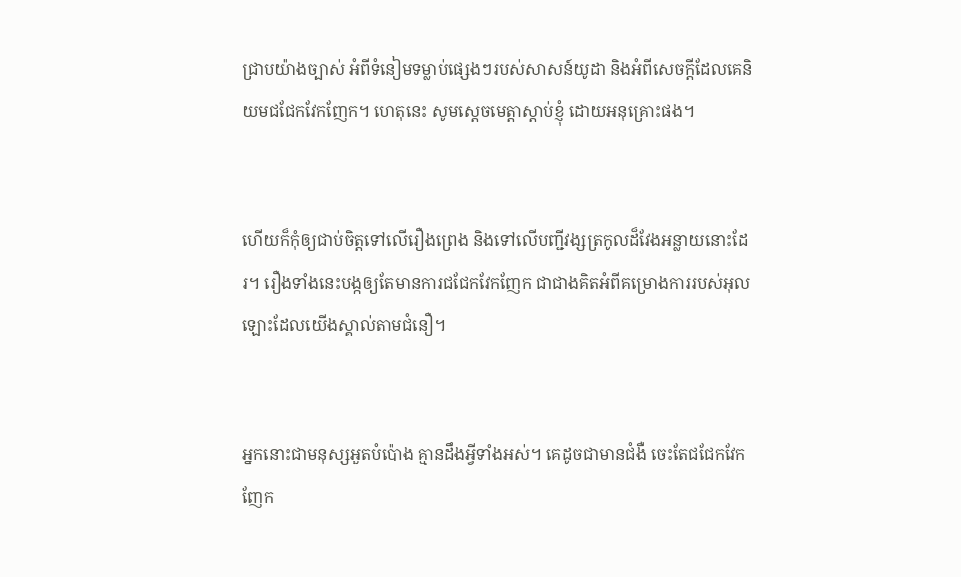ជ្រាបយ៉ាងច្បាស់ អំពីទំនៀម‌ទម្លាប់ផ្សេងៗរបស់សាសន៍យូដា និងអំពីសេចក្ដីដែលគេនិយមជជែកវែកញែក។ ហេតុនេះ សូមស្តេចមេត្ដាស្តាប់ខ្ញុំ ដោយអនុ‌គ្រោះផង។


ហើយក៏កុំឲ្យជាប់ចិត្ដទៅលើរឿងព្រេង និងទៅលើបញ្ជីវង្សត្រកូលដ៏វែងអន្លាយនោះដែរ។ រឿងទាំងនេះបង្កឲ្យតែមានការជជែកវែកញែក ជាជាងគិតអំពីគម្រោង‌ការរបស់អុលឡោះដែលយើងស្គាល់តាមជំនឿ។


អ្នកនោះជាមនុស្សអួតបំប៉ោង គ្មានដឹងអ្វីទាំងអស់។ គេដូចជាមានជំងឺ ចេះតែជជែកវែកញែក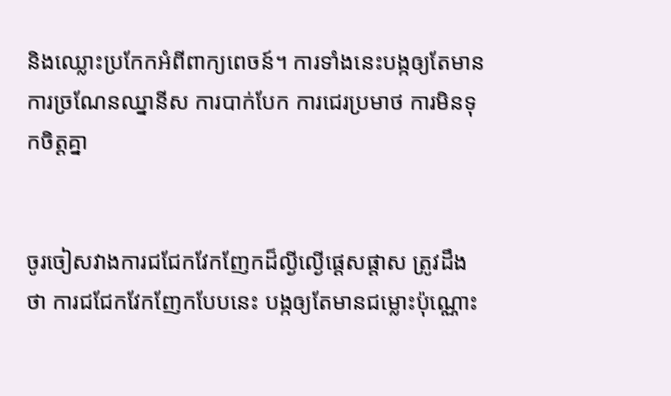និងឈ្លោះប្រកែកអំពីពាក្យ‌ពេចន៍។ ការទាំងនេះបង្កឲ្យតែមានការច្រណែនឈ្នានីស ការបាក់បែក ការជេរប្រមាថ ការមិនទុកចិត្ដគ្នា


ចូរចៀសវាងការជជែកវែកញែកដ៏ល្ងី‌ល្ងើផ្ដេស‌ផ្ដាស ត្រូវដឹងថា ការជជែកវែកញែកបែបនេះ បង្កឲ្យតែមានជម្លោះប៉ុណ្ណោះ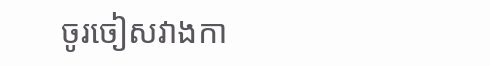ចូរចៀស‌វាងកា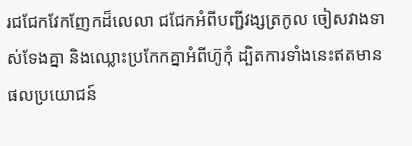រជជែកវែកញែកដ៏លេលា ជជែកអំពីបញ្ជីវង្សត្រកូល ចៀសវាងទាស់‌ទែងគ្នា និងឈ្លោះប្រកែកគ្នាអំពីហ៊ូកុំ ដ្បិតការទាំងនេះឥតមានផលប្រយោជន៍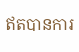ឥតបានការ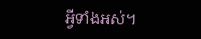អ្វីទាំងអស់។